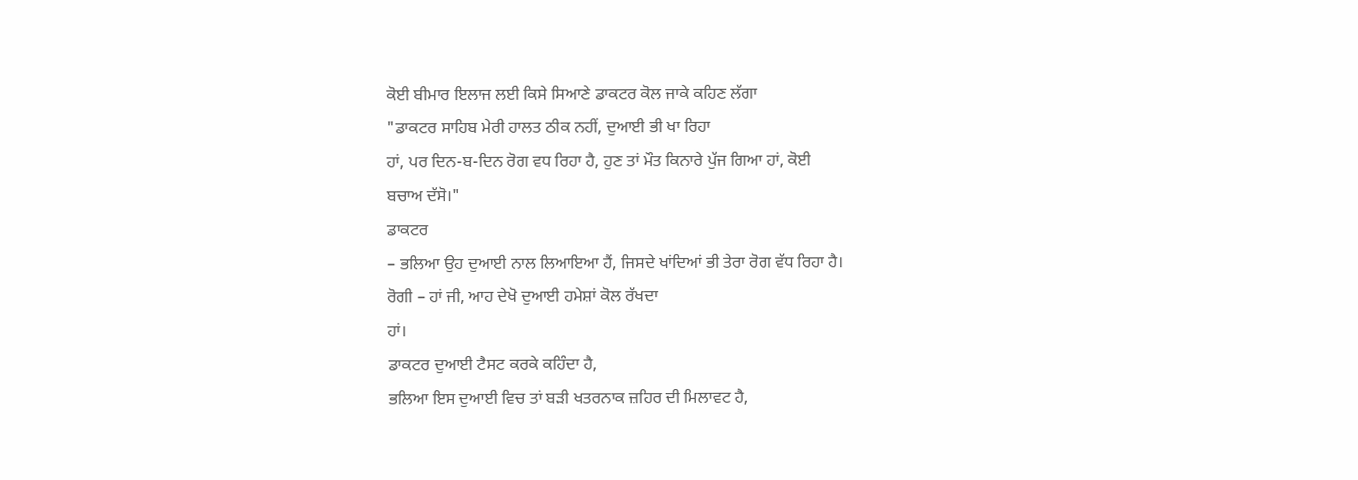ਕੋਈ ਬੀਮਾਰ ਇਲਾਜ ਲਈ ਕਿਸੇ ਸਿਆਣੇ ਡਾਕਟਰ ਕੋਲ ਜਾਕੇ ਕਹਿਣ ਲੱਗਾ
"ਡਾਕਟਰ ਸਾਹਿਬ ਮੇਰੀ ਹਾਲਤ ਠੀਕ ਨਹੀਂ, ਦੁਆਈ ਭੀ ਖਾ ਰਿਹਾ
ਹਾਂ, ਪਰ ਦਿਨ-ਬ-ਦਿਨ ਰੋਗ ਵਧ ਰਿਹਾ ਹੈ, ਹੁਣ ਤਾਂ ਮੌਤ ਕਿਨਾਰੇ ਪੁੱਜ ਗਿਆ ਹਾਂ, ਕੋਈ
ਬਚਾਅ ਦੱਸੋ।"
ਡਾਕਟਰ
– ਭਲਿਆ ਉਹ ਦੁਆਈ ਨਾਲ ਲਿਆਇਆ ਹੈਂ, ਜਿਸਦੇ ਖਾਂਦਿਆਂ ਭੀ ਤੇਰਾ ਰੋਗ ਵੱਧ ਰਿਹਾ ਹੈ।
ਰੋਗੀ – ਹਾਂ ਜੀ, ਆਹ ਦੇਖੋ ਦੁਆਈ ਹਮੇਸ਼ਾਂ ਕੋਲ ਰੱਖਦਾ
ਹਾਂ।
ਡਾਕਟਰ ਦੁਆਈ ਟੈਸਟ ਕਰਕੇ ਕਹਿੰਦਾ ਹੈ,
ਭਲਿਆ ਇਸ ਦੁਆਈ ਵਿਚ ਤਾਂ ਬੜੀ ਖਤਰਨਾਕ ਜ਼ਹਿਰ ਦੀ ਮਿਲਾਵਟ ਹੈ,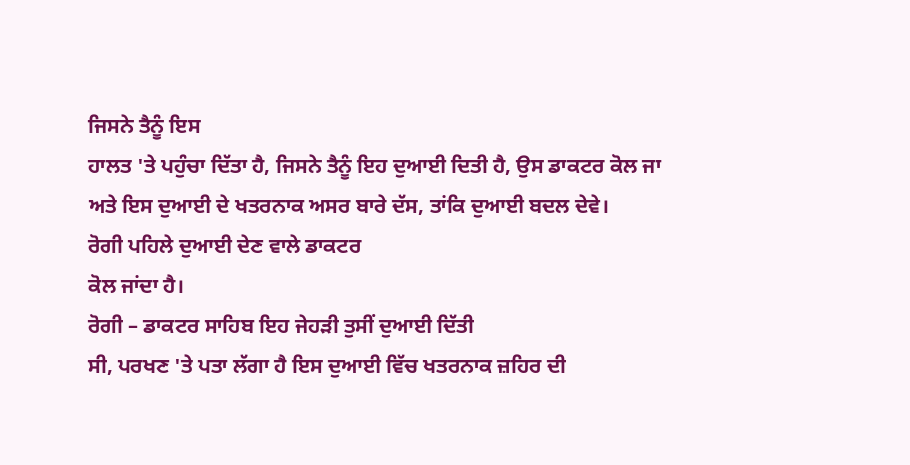ਜਿਸਨੇ ਤੈਨੂੰ ਇਸ
ਹਾਲਤ 'ਤੇ ਪਹੁੰਚਾ ਦਿੱਤਾ ਹੈ, ਜਿਸਨੇ ਤੈਨੂੰ ਇਹ ਦੁਆਈ ਦਿਤੀ ਹੈ, ਉਸ ਡਾਕਟਰ ਕੋਲ ਜਾ
ਅਤੇ ਇਸ ਦੁਆਈ ਦੇ ਖਤਰਨਾਕ ਅਸਰ ਬਾਰੇ ਦੱਸ, ਤਾਂਕਿ ਦੁਆਈ ਬਦਲ ਦੇਵੇ।
ਰੋਗੀ ਪਹਿਲੇ ਦੁਆਈ ਦੇਣ ਵਾਲੇ ਡਾਕਟਰ
ਕੋਲ ਜਾਂਦਾ ਹੈ।
ਰੋਗੀ – ਡਾਕਟਰ ਸਾਹਿਬ ਇਹ ਜੇਹੜੀ ਤੁਸੀਂ ਦੁਆਈ ਦਿੱਤੀ
ਸੀ, ਪਰਖਣ 'ਤੇ ਪਤਾ ਲੱਗਾ ਹੈ ਇਸ ਦੁਆਈ ਵਿੱਚ ਖਤਰਨਾਕ ਜ਼ਹਿਰ ਦੀ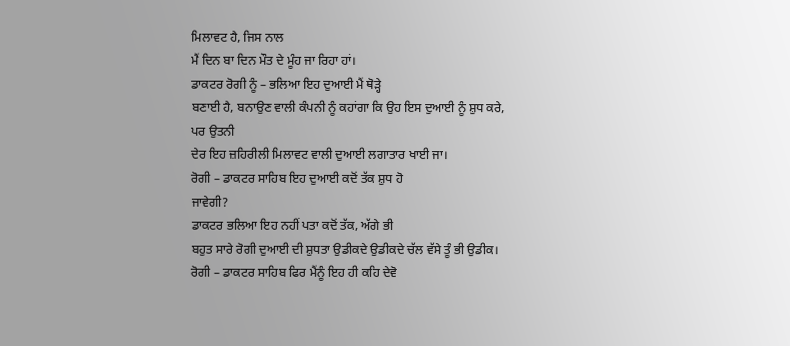ਮਿਲਾਵਟ ਹੈ, ਜਿਸ ਨਾਲ
ਮੈਂ ਦਿਨ ਬਾ ਦਿਨ ਮੌਤ ਦੇ ਮੂੰਹ ਜਾ ਰਿਹਾ ਹਾਂ।
ਡਾਕਟਰ ਰੋਗੀ ਨੂੰ – ਭਲਿਆ ਇਹ ਦੁਆਈ ਮੈਂ ਥੋੜ੍ਹੇ
ਬਣਾਈ ਹੈ, ਬਨਾਉਣ ਵਾਲੀ ਕੰਪਨੀ ਨੂੰ ਕਹਾਂਗਾ ਕਿ ਉਹ ਇਸ ਦੁਆਈ ਨੂੰ ਸ਼ੁਧ ਕਰੇ, ਪਰ ਉਤਨੀ
ਦੇਰ ਇਹ ਜ਼ਹਿਰੀਲੀ ਮਿਲਾਵਟ ਵਾਲੀ ਦੁਆਈ ਲਗਾਤਾਰ ਖਾਈ ਜਾ।
ਰੋਗੀ – ਡਾਕਟਰ ਸਾਹਿਬ ਇਹ ਦੁਆਈ ਕਦੋਂ ਤੱਕ ਸ਼ੁਧ ਹੋ
ਜਾਵੇਗੀ?
ਡਾਕਟਰ ਭਲਿਆ ਇਹ ਨਹੀਂ ਪਤਾ ਕਦੋਂ ਤੱਕ, ਅੱਗੇ ਭੀ
ਬਹੁਤ ਸਾਰੇ ਰੋਗੀ ਦੁਆਈ ਦੀ ਸ਼ੁਧਤਾ ਉਡੀਕਦੇ ਉਡੀਕਦੇ ਚੱਲ ਵੱਸੇ ਤੂੰ ਭੀ ਉਡੀਕ।
ਰੋਗੀ – ਡਾਕਟਰ ਸਾਹਿਬ ਫਿਰ ਮੈਂਨੂੰ ਇਹ ਹੀ ਕਹਿ ਦੇਵੋ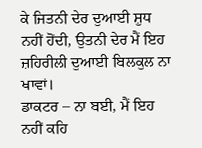ਕੇ ਜਿਤਨੀ ਦੇਰ ਦੁਆਈ ਸ਼ੁਧ ਨਹੀਂ ਹੋਂਦੀ, ਉਤਨੀ ਦੇਰ ਮੈਂ ਇਹ ਜ਼ਹਿਰੀਲੀ ਦੁਆਈ ਬਿਲਕੁਲ ਨਾ
ਖਾਵਾਂ।
ਡਾਕਟਰ – ਨਾ ਬਈ, ਮੈਂ ਇਹ ਨਹੀਂ ਕਹਿ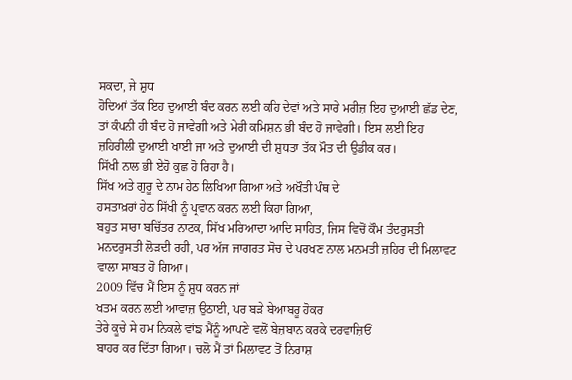ਸਕਦਾ, ਜੇ ਸ਼ੁਧ
ਹੋਦਿਆਂ ਤੱਕ ਇਹ ਦੁਆਈ ਬੰਦ ਕਰਨ ਲਈ ਕਹਿ ਦੇਵਾਂ ਅਤੇ ਸਾਰੇ ਮਰੀਜ਼ ਇਹ ਦੁਆਈ ਛੱਡ ਦੇਣ,
ਤਾਂ ਕੰਪਨੀ ਹੀ ਬੰਦ ਹੋ ਜਾਵੇਗੀ ਅਤੇ ਮੇਰੀ ਕਮਿਸ਼ਨ ਭੀ ਬੰਦ ਹੋ ਜਾਵੇਗੀ। ਇਸ ਲਈ ਇਹ
ਜ਼ਹਿਰੀਲੀ ਦੁਆਈ ਖਾਈ ਜਾ ਅਤੇ ਦੁਆਈ ਦੀ ਸ਼ੁਧਤਾ ਤੱਕ ਮੌਤ ਦੀ ਉਡੀਕ ਕਰ।
ਸਿੱਖੀ ਨਾਲ ਭੀ ਏਹੋ ਕੁਛ ਹੋ ਰਿਹਾ ਹੈ।
ਸਿੱਖ ਅਤੇ ਗੁਰੂ ਦੇ ਨਾਮ ਹੇਠ ਲਿਖਿਆ ਗਿਆ ਅਤੇ ਅਖੌਤੀ ਪੰਥ ਦੇ
ਹਸਤਾਖ਼ਰਾਂ ਹੇਠ ਸਿੱਖੀ ਨੂੰ ਪ੍ਰਵਾਨ ਕਰਨ ਲਈ ਕਿਹਾ ਗਿਆ,
ਬਹੁਤ ਸਾਰਾ ਬਚਿੱਤਰ ਨਾਟਕ, ਸਿੱਖ ਮਰਿਆਦਾ ਆਦਿ ਸਾਹਿਤ, ਜਿਸ ਵਿਚੋਂ ਕੌਮ ਤੰਦਰੁਸਤੀ
ਮਨਦਰੁਸਤੀ ਲੋੜਦੀ ਰਹੀ, ਪਰ ਅੱਜ ਜਾਗਰਤ ਸੋਚ ਦੇ ਪਰਖਣ ਨਾਲ ਮਨਮਤੀ ਜ਼ਹਿਰ ਦੀ ਮਿਲਾਵਟ
ਵਾਲਾ ਸਾਬਤ ਹੋ ਗਿਆ।
2009 ਵਿੱਚ ਮੈਂ ਇਸ ਨੂੰ ਸ਼ੁਧ ਕਰਨ ਜਾਂ
ਖਤਮ ਕਰਨ ਲਈ ਆਵਾਜ਼ ਉਠਾਈ, ਪਰ ਬੜੇ ਬੇਆਬਰੂ ਹੋਕਰ
ਤੇਰੇ ਕੂਚੇ ਸੇ ਹਮ ਨਿਕਲੇ ਵਾਂਙ ਮੈਂਨੂੰ ਆਪਣੇ ਵਲੋਂ ਬੇਜ਼ਬਾਨ ਕਰਕੇ ਦਰਵਾਜ਼ਿਓਂ
ਬਾਹਰ ਕਰ ਦਿੱਤਾ ਗਿਆ। ਚਲੋ ਮੈਂ ਤਾਂ ਮਿਲਾਵਟ ਤੋਂ ਨਿਰਾਸ਼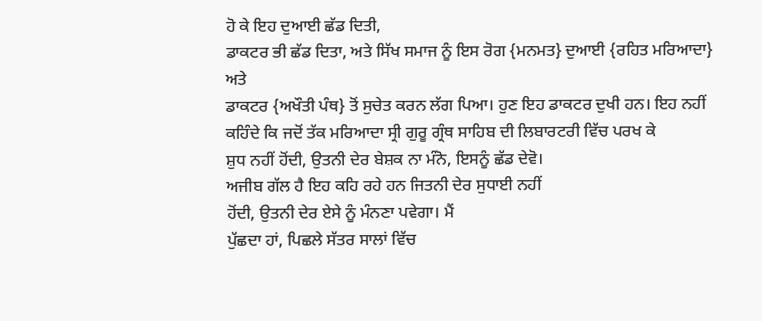ਹੋ ਕੇ ਇਹ ਦੁਆਈ ਛੱਡ ਦਿਤੀ,
ਡਾਕਟਰ ਭੀ ਛੱਡ ਦਿਤਾ, ਅਤੇ ਸਿੱਖ ਸਮਾਜ ਨੂੰ ਇਸ ਰੋਗ {ਮਨਮਤ} ਦੁਆਈ {ਰਹਿਤ ਮਰਿਆਦਾ} ਅਤੇ
ਡਾਕਟਰ {ਅਖੌਤੀ ਪੰਥ} ਤੋਂ ਸੁਚੇਤ ਕਰਨ ਲੱਗ ਪਿਆ। ਹੁਣ ਇਹ ਡਾਕਟਰ ਦੁਖੀ ਹਨ। ਇਹ ਨਹੀਂ
ਕਹਿੰਦੇ ਕਿ ਜਦੋਂ ਤੱਕ ਮਰਿਆਦਾ ਸ੍ਰੀ ਗੁਰੂ ਗ੍ਰੰਥ ਸਾਹਿਬ ਦੀ ਲਿਬਾਰਟਰੀ ਵਿੱਚ ਪਰਖ ਕੇ
ਸ਼ੁਧ ਨਹੀਂ ਹੋਂਦੀ, ਉਤਨੀ ਦੇਰ ਬੇਸ਼ਕ ਨਾ ਮੰਨੋ, ਇਸਨੂੰ ਛੱਡ ਦੇਵੋ।
ਅਜੀਬ ਗੱਲ ਹੈ ਇਹ ਕਹਿ ਰਹੇ ਹਨ ਜਿਤਨੀ ਦੇਰ ਸੁਧਾਈ ਨਹੀਂ
ਹੋਂਦੀ, ਉਤਨੀ ਦੇਰ ਏਸੇ ਨੂੰ ਮੰਨਣਾ ਪਵੇਗਾ। ਮੈਂ
ਪੁੱਛਦਾ ਹਾਂ, ਪਿਛਲੇ ਸੱਤਰ ਸਾਲਾਂ ਵਿੱਚ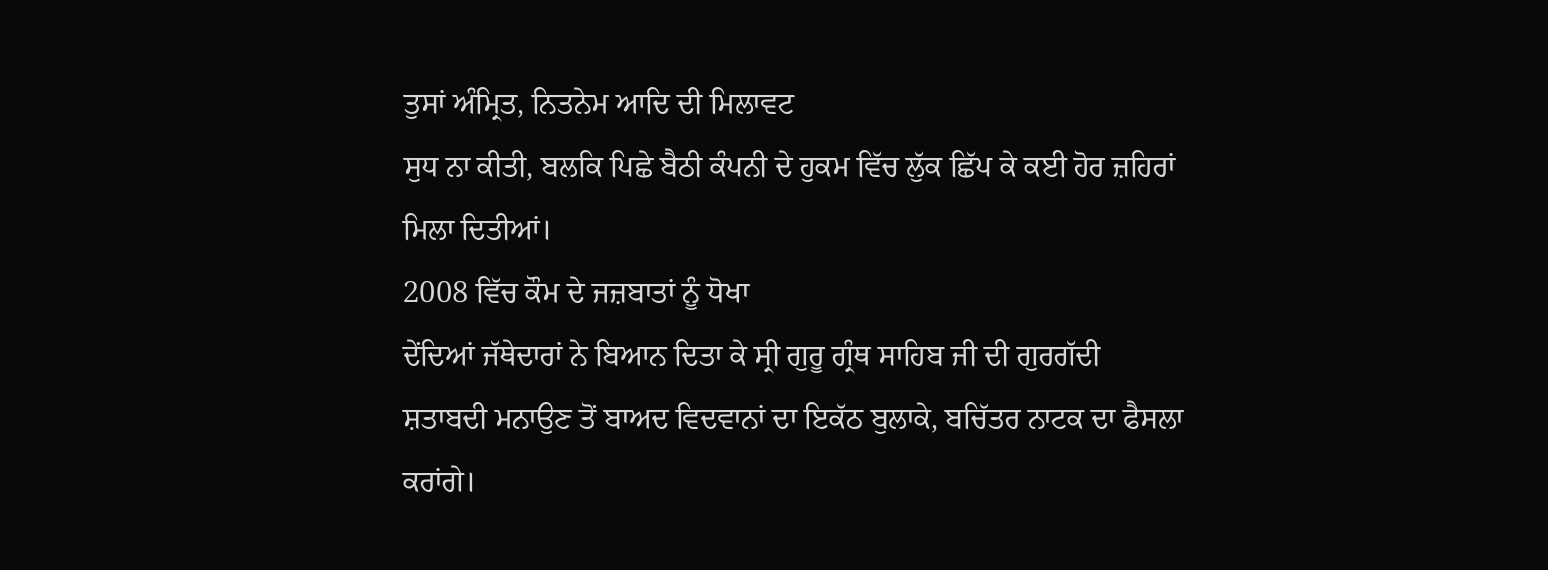ਤੁਸਾਂ ਅੰਮ੍ਰਿਤ, ਨਿਤਨੇਮ ਆਦਿ ਦੀ ਮਿਲਾਵਟ
ਸੁਧ ਨਾ ਕੀਤੀ, ਬਲਕਿ ਪਿਛੇ ਬੈਠੀ ਕੰਪਨੀ ਦੇ ਹੁਕਮ ਵਿੱਚ ਲੁੱਕ ਛਿੱਪ ਕੇ ਕਈ ਹੋਰ ਜ਼ਹਿਰਾਂ
ਮਿਲਾ ਦਿਤੀਆਂ।
2008 ਵਿੱਚ ਕੌਮ ਦੇ ਜਜ਼ਬਾਤਾਂ ਨੂੰ ਧੋਖਾ
ਦੇਂਦਿਆਂ ਜੱਥੇਦਾਰਾਂ ਨੇ ਬਿਆਨ ਦਿਤਾ ਕੇ ਸ੍ਰੀ ਗੁਰੂ ਗ੍ਰੰਥ ਸਾਹਿਬ ਜੀ ਦੀ ਗੁਰਗੱਦੀ
ਸ਼ਤਾਬਦੀ ਮਨਾਉਣ ਤੋਂ ਬਾਅਦ ਵਿਦਵਾਨਾਂ ਦਾ ਇਕੱਠ ਬੁਲਾਕੇ, ਬਚਿੱਤਰ ਨਾਟਕ ਦਾ ਫੈਸਲਾ
ਕਰਾਂਗੇ।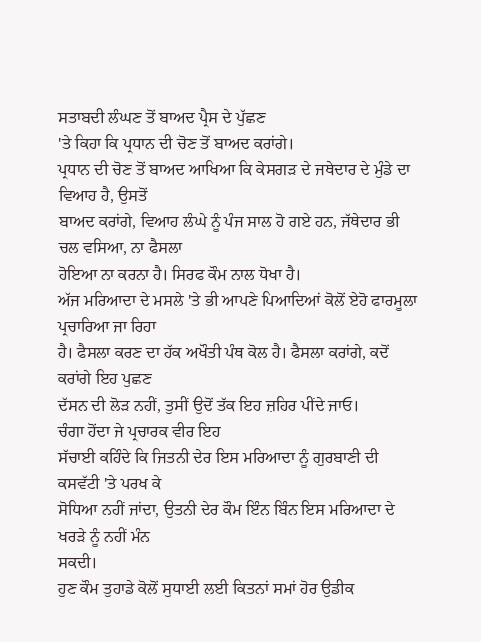ਸਤਾਬਦੀ ਲੰਘਣ ਤੋਂ ਬਾਅਦ ਪ੍ਰੈਸ ਦੇ ਪੁੱਛਣ
'ਤੇ ਕਿਹਾ ਕਿ ਪ੍ਰਧਾਨ ਦੀ ਚੋਣ ਤੋਂ ਬਾਅਦ ਕਰਾਂਗੇ।
ਪ੍ਰਧਾਨ ਦੀ ਚੋਣ ਤੋਂ ਬਾਅਦ ਆਖਿਆ ਕਿ ਕੇਸਗੜ ਦੇ ਜਥੇਦਾਰ ਦੇ ਮੁੰਡੇ ਦਾ ਵਿਆਹ ਹੈ, ਉਸਤੋਂ
ਬਾਅਦ ਕਰਾਂਗੇ, ਵਿਆਹ ਲੰਘੇ ਨੂੰ ਪੰਜ ਸਾਲ ਹੋ ਗਏ ਹਨ, ਜੱਥੇਦਾਰ ਭੀ ਚਲ ਵਸਿਆ, ਨਾ ਫੈਸਲਾ
ਹੋਇਆ ਨਾ ਕਰਨਾ ਹੈ। ਸਿਰਫ ਕੌਮ ਨਾਲ ਧੋਖਾ ਹੈ।
ਅੱਜ ਮਰਿਆਦਾ ਦੇ ਮਸਲੇ 'ਤੇ ਭੀ ਆਪਣੇ ਪਿਆਦਿਆਂ ਕੋਲੋਂ ਏਹੋ ਫਾਰਮੂਲਾ ਪ੍ਰਚਾਰਿਆ ਜਾ ਰਿਹਾ
ਹੈ। ਫੈਸਲਾ ਕਰਣ ਦਾ ਹੱਕ ਅਖੌਤੀ ਪੰਥ ਕੋਲ ਹੈ। ਫੈਸਲਾ ਕਰਾਂਗੇ, ਕਦੋਂ ਕਰਾਂਗੇ ਇਹ ਪੁਛਣ
ਦੱਸਨ ਦੀ ਲੋੜ ਨਹੀਂ, ਤੁਸੀਂ ਉਦੋਂ ਤੱਕ ਇਹ ਜ਼ਹਿਰ ਪੀਂਦੇ ਜਾਓ।
ਚੰਗਾ ਹੋਂਦਾ ਜੇ ਪ੍ਰਚਾਰਕ ਵੀਰ ਇਹ
ਸੱਚਾਈ ਕਹਿੰਦੇ ਕਿ ਜਿਤਨੀ ਦੇਰ ਇਸ ਮਰਿਆਦਾ ਨੂੰ ਗੁਰਬਾਣੀ ਦੀ ਕਸਵੱਟੀ 'ਤੇ ਪਰਖ ਕੇ
ਸੋਧਿਆ ਨਹੀਂ ਜਾਂਦਾ, ਉਤਨੀ ਦੇਰ ਕੌਮ ਇੰਨ ਬਿੰਨ ਇਸ ਮਰਿਆਦਾ ਦੇ ਖਰੜੇ ਨੂੰ ਨਹੀਂ ਮੰਨ
ਸਕਦੀ।
ਹੁਣ ਕੌਮ ਤੁਹਾਡੇ ਕੋਲੋਂ ਸੁਧਾਈ ਲਈ ਕਿਤਨਾਂ ਸਮਾਂ ਹੋਰ ਉਡੀਕ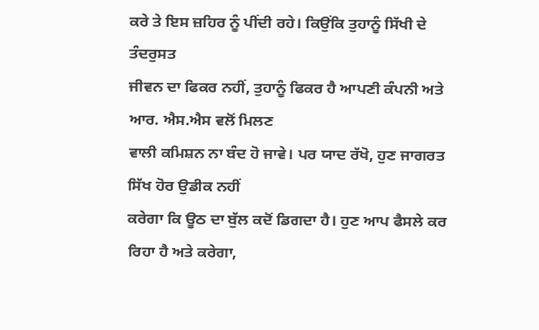ਕਰੇ ਤੇ ਇਸ ਜ਼ਹਿਰ ਨੂੰ ਪੀਂਦੀ ਰਹੇ। ਕਿਉਂਕਿ ਤੁਹਾਨੂੰ ਸਿੱਖੀ ਦੇ ਤੰਦਰੁਸਤ
ਜੀਵਨ ਦਾ ਫਿਕਰ ਨਹੀਂ, ਤੁਹਾਨੂੰ ਫਿਕਰ ਹੈ ਆਪਣੀ ਕੰਪਨੀ ਅਤੇ ਆਰ. ਐਸ.ਐਸ ਵਲੋਂ ਮਿਲਣ
ਵਾਲੀ ਕਮਿਸ਼ਨ ਨਾ ਬੰਦ ਹੋ ਜਾਵੇ। ਪਰ ਯਾਦ ਰੱਖੋ, ਹੁਣ ਜਾਗਰਤ ਸਿੱਖ ਹੋਰ ਉਡੀਕ ਨਹੀਂ
ਕਰੇਗਾ ਕਿ ਊਠ ਦਾ ਬੁੱਲ ਕਦੋਂ ਡਿਗਦਾ ਹੈ। ਹੁਣ ਆਪ ਫੈਸਲੇ ਕਰ
ਰਿਹਾ ਹੈ ਅਤੇ ਕਰੇਗਾ,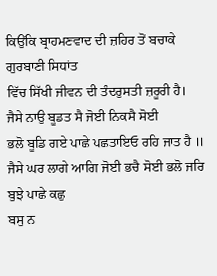ਕਿਉਂਕਿ ਬ੍ਰਾਹਮਣਵਾਦ ਦੀ ਜ਼ਹਿਰ ਤੋਂ ਬਚਾਕੇ ਗੁਰਬਾਣੀ ਸਿਧਾਂਤ
ਵਿੱਚ ਸਿੱਖੀ ਜੀਵਨ ਦੀ ਤੰਦਰੁਸਤੀ ਜ਼ਰੂਰੀ ਹੈ।
ਜੈਸੇ ਨਾਉ ਬੂਡਤ ਸੈ ਜੋਈ ਨਿਕਸੈ ਸੋਈ
ਭਲੋ ਬੂਡਿ ਗਏ ਪਾਛੇ ਪਛਤਾਇਓ ਰਹਿ ਜਾਤ ਹੈ ॥
ਜੈਸੇ ਘਰ ਲਾਗੇ ਆਗਿ ਜੋਈ ਭਚੈ ਸੋਈ ਭਲੋ ਜਰਿ ਬੁਝੇ ਪਾਛੇ ਕਛੁ
ਬਸੁ ਨ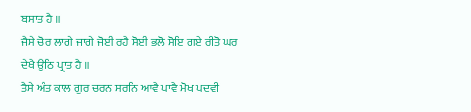ਬਸਾਤ ਹੈ ॥
ਜੈਸੇ ਚੋਰ ਲਾਗੇ ਜਾਗੇ ਜੋਈ ਰਹੈ ਸੋਈ ਭਲੋ ਸੋਇ ਗਏ ਰੀਤੋ ਘਰ
ਦੇਖੈ ਉਠਿ ਪ੍ਰਾਤ ਹੈ ॥
ਤੈਸੇ ਅੰਤ ਕਾਲ ਗੁਰ ਚਰਨ ਸਰਨਿ ਆਵੈ ਪਾਵੈ ਮੋਖ ਪਦਵੀ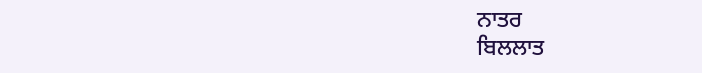ਨਾਤਰ
ਬਿਲਲਾਤ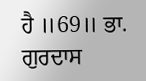ਹੈ ॥69॥ ਭਾ. ਗੁਰਦਾਸ